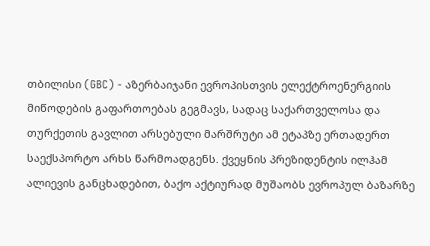თბილისი (GBC) - აზერბაიჯანი ევროპისთვის ელექტროენერგიის მიწოდების გაფართოებას გეგმავს, სადაც საქართველოსა და თურქეთის გავლით არსებული მარშრუტი ამ ეტაპზე ერთადერთ საექსპორტო არხს წარმოადგენს. ქვეყნის პრეზიდენტის ილჰამ ალიევის განცხადებით, ბაქო აქტიურად მუშაობს ევროპულ ბაზარზე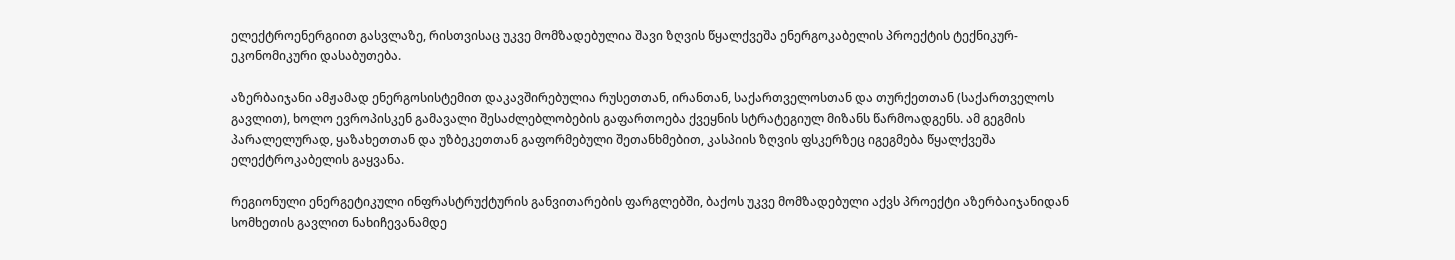ელექტროენერგიით გასვლაზე, რისთვისაც უკვე მომზადებულია შავი ზღვის წყალქვეშა ენერგოკაბელის პროექტის ტექნიკურ-ეკონომიკური დასაბუთება.

აზერბაიჯანი ამჟამად ენერგოსისტემით დაკავშირებულია რუსეთთან, ირანთან, საქართველოსთან და თურქეთთან (საქართველოს გავლით), ხოლო ევროპისკენ გამავალი შესაძლებლობების გაფართოება ქვეყნის სტრატეგიულ მიზანს წარმოადგენს. ამ გეგმის პარალელურად, ყაზახეთთან და უზბეკეთთან გაფორმებული შეთანხმებით, კასპიის ზღვის ფსკერზეც იგეგმება წყალქვეშა ელექტროკაბელის გაყვანა.

რეგიონული ენერგეტიკული ინფრასტრუქტურის განვითარების ფარგლებში, ბაქოს უკვე მომზადებული აქვს პროექტი აზერბაიჯანიდან სომხეთის გავლით ნახიჩევანამდე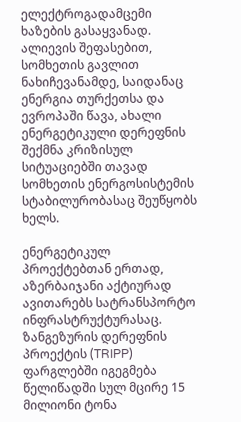ელექტროგადამცემი ხაზების გასაყვანად. ალიევის შეფასებით, სომხეთის გავლით ნახიჩევანამდე, საიდანაც ენერგია თურქეთსა და ევროპაში წავა, ახალი ენერგეტიკული დერეფნის შექმნა კრიზისულ სიტუაციებში თავად სომხეთის ენერგოსისტემის სტაბილურობასაც შეუწყობს ხელს.

ენერგეტიკულ პროექტებთან ერთად, აზერბაიჯანი აქტიურად ავითარებს სატრანსპორტო ინფრასტრუქტურასაც. ზანგეზურის დერეფნის პროექტის (TRIPP) ფარგლებში იგეგმება წელიწადში სულ მცირე 15 მილიონი ტონა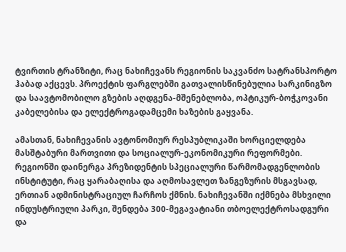ტვირთის ტრანზიტი, რაც ნახიჩევანს რეგიონის საკვანძო სატრანსპორტო ჰაბად აქცევს. პროექტის ფარგლებში გათვალისწინებულია სარკინიგზო და საავტომობილო გზების აღდგენა-მშენებლობა, ოპტიკურ-ბოჭკოვანი კაბელებისა და ელექტროგადამცემი ხაზების გაყვანა.

ამასთან, ნახიჩევანის ავტონომიურ რესპუბლიკაში ხორციელდება მასშტაბური მართვითი და სოციალურ-ეკონომიკური რეფორმები. რეგიონში დაინერგა პრეზიდენტის სპეციალური წარმომადგენლობის ინსტიტუტი, რაც ყარაბაღისა და აღმოსავლეთ ზანგეზურის მსგავსად, ერთიან ადმინისტრაციულ ჩარჩოს ქმნის. ნახიჩევანში იქმნება მსხვილი ინდუსტრიული პარკი, შენდება 300-მეგავატიანი თბოელექტროსადგური და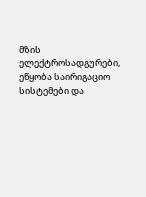მზის ელექტროსადგურები, ეწყობა საირიგაციო სისტემები და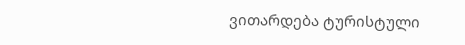ვითარდება ტურისტული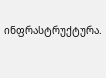ინფრასტრუქტურა.